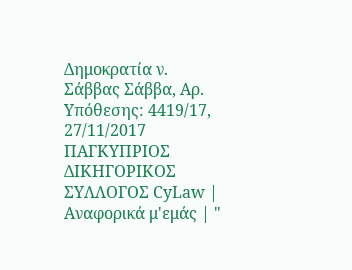Δημοκρατία ν. Σάββας Σάββα, Αρ. Υπόθεσης: 4419/17, 27/11/2017 ΠΑΓΚΥΠΡΙΟΣ ΔΙΚΗΓΟΡΙΚΟΣ ΣΥΛΛΟΓΟΣ CyLaw | Αναφορικά μ'εμάς | "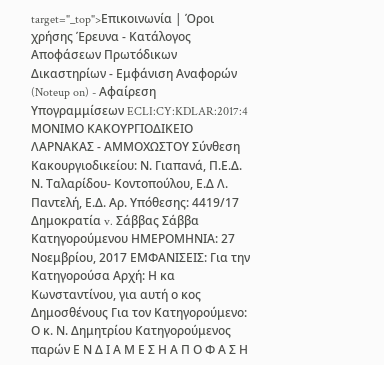target="_top">Επικοινωνία | Όροι χρήσης Έρευνα - Κατάλογος Αποφάσεων Πρωτόδικων Δικαστηρίων - Εμφάνιση Αναφορών (Noteup on) - Αφαίρεση Υπογραμμίσεων ECLI:CY:KDLAR:2017:4 ΜΟΝΙΜΟ ΚΑΚΟΥΡΓΙΟΔΙΚΕΙΟ ΛΑΡΝΑΚΑΣ - ΑΜΜΟΧΩΣΤΟΥ Σύνθεση Κακουργιοδικείου: Ν. Γιαπανά, Π.Ε.Δ. Ν. Ταλαρίδου- Κοντοπούλου, Ε.Δ Λ. Παντελή, Ε.Δ. Αρ. Υπόθεσης: 4419/17 Δημοκρατία v. Σάββας Σάββα Κατηγορούμενου ΗΜΕΡΟΜΗΝΙΑ: 27 Νοεμβρίου, 2017 ΕΜΦΑΝΙΣΕΙΣ: Για την Κατηγορούσα Αρχή: Η κα Κωνσταντίνου, για αυτή ο κος Δημοσθένους Για τον Κατηγορούμενο: Ο κ. Ν. Δημητρίου Κατηγορούμενος παρών Ε Ν Δ Ι Α Μ Ε Σ Η Α Π Ο Φ Α Σ Η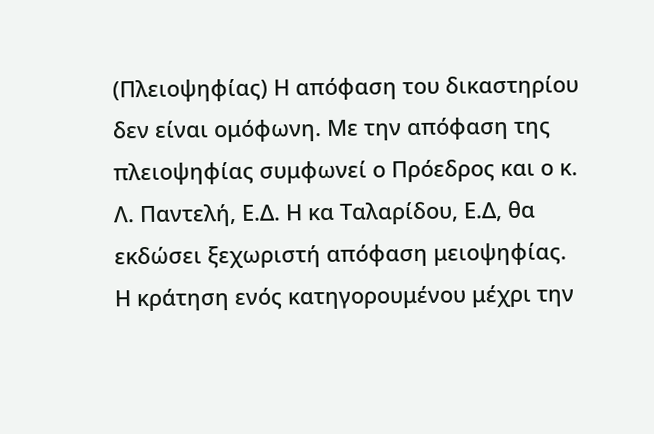(Πλειοψηφίας) Η απόφαση του δικαστηρίου δεν είναι ομόφωνη. Με την απόφαση της πλειοψηφίας συμφωνεί ο Πρόεδρος και ο κ. Λ. Παντελή, Ε.Δ. Η κα Ταλαρίδου, Ε.Δ, θα εκδώσει ξεχωριστή απόφαση μειοψηφίας. Η κράτηση ενός κατηγορουμένου μέχρι την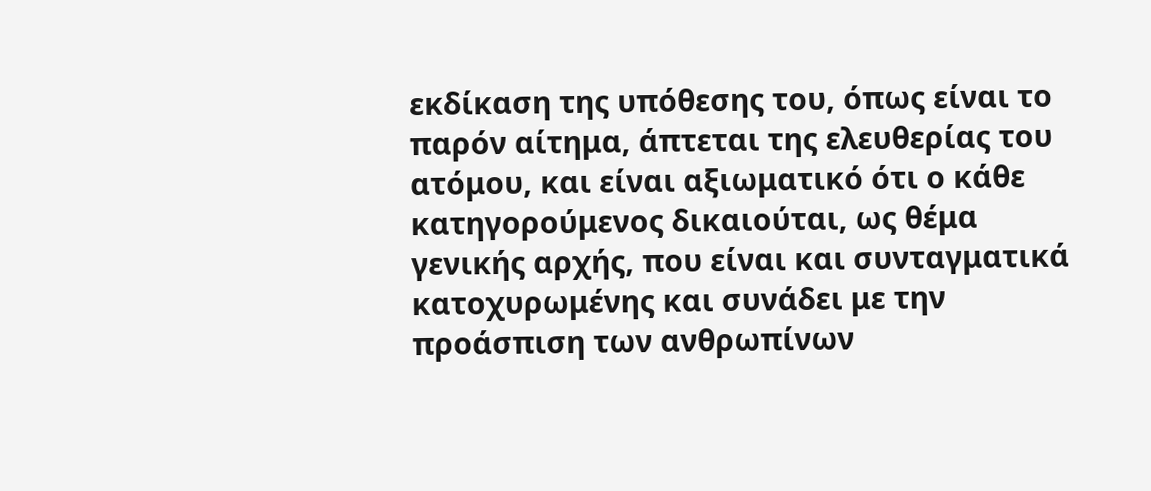εκδίκαση της υπόθεσης του, όπως είναι το παρόν αίτημα, άπτεται της ελευθερίας του ατόμου, και είναι αξιωματικό ότι ο κάθε κατηγορούμενος δικαιούται, ως θέμα γενικής αρχής, που είναι και συνταγματικά κατοχυρωμένης και συνάδει με την προάσπιση των ανθρωπίνων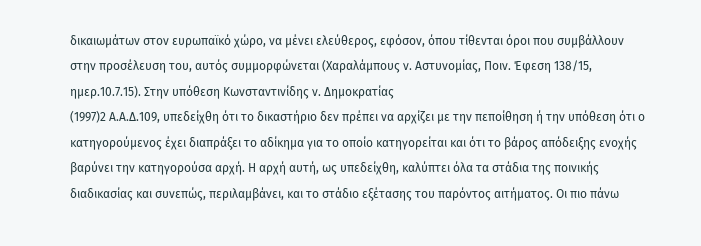δικαιωμάτων στον ευρωπαϊκό χώρο, να μένει ελεύθερος, εφόσον, όπου τίθενται όροι που συμβάλλουν στην προσέλευση του, αυτός συμμορφώνεται (Χαραλάμπους ν. Αστυνομίας, Ποιν. Έφεση 138/15, ημερ.10.7.15). Στην υπόθεση Κωνσταντινίδης ν. Δημοκρατίας
(1997)2 Α.Α.Δ.109, υπεδείχθη ότι το δικαστήριο δεν πρέπει να αρχίζει με την πεποίθηση ή την υπόθεση ότι ο κατηγορούμενος έχει διαπράξει το αδίκημα για το οποίο κατηγορείται και ότι το βάρος απόδειξης ενοχής βαρύνει την κατηγορούσα αρχή. Η αρχή αυτή, ως υπεδείχθη, καλύπτει όλα τα στάδια της ποινικής διαδικασίας και συνεπώς, περιλαμβάνει, και το στάδιο εξέτασης του παρόντος αιτήματος. Οι πιο πάνω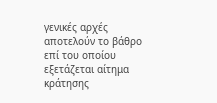γενικές αρχές αποτελούν το βάθρο επί του οποίου εξετάζεται αίτημα κράτησης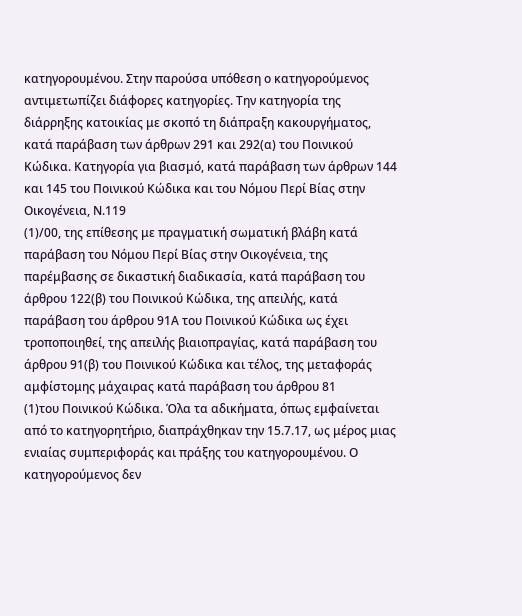κατηγορουμένου. Στην παρούσα υπόθεση ο κατηγορούμενος αντιμετωπίζει διάφορες κατηγορίες. Την κατηγορία της διάρρηξης κατοικίας με σκοπό τη διάπραξη κακουργήματος, κατά παράβαση των άρθρων 291 και 292(α) του Ποινικού Κώδικα. Κατηγορία για βιασμό, κατά παράβαση των άρθρων 144 και 145 του Ποινικού Κώδικα και του Νόμου Περί Βίας στην Οικογένεια, Ν.119
(1)/00, της επίθεσης με πραγματική σωματική βλάβη κατά παράβαση του Νόμου Περί Βίας στην Οικογένεια, της παρέμβασης σε δικαστική διαδικασία, κατά παράβαση του άρθρου 122(β) του Ποινικού Κώδικα, της απειλής, κατά παράβαση του άρθρου 91Α του Ποινικού Κώδικα ως έχει τροποποιηθεί, της απειλής βιαιοπραγίας, κατά παράβαση του άρθρου 91(β) του Ποινικού Κώδικα και τέλος, της μεταφοράς αμφίστομης μάχαιρας κατά παράβαση του άρθρου 81
(1)του Ποινικού Κώδικα. Όλα τα αδικήματα, όπως εμφαίνεται από το κατηγορητήριο, διαπράχθηκαν την 15.7.17, ως μέρος μιας ενιαίας συμπεριφοράς και πράξης του κατηγορουμένου. Ο κατηγορούμενος δεν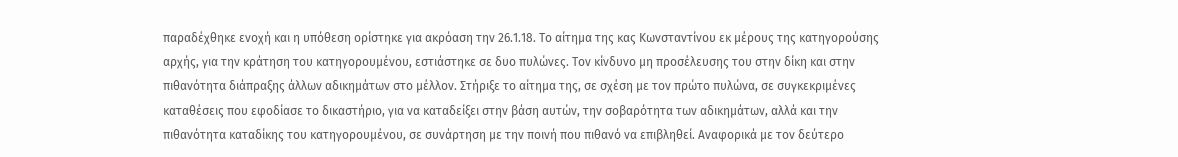παραδέχθηκε ενοχή και η υπόθεση ορίστηκε για ακρόαση την 26.1.18. Το αίτημα της κας Κωνσταντίνου εκ μέρους της κατηγορούσης αρχής, για την κράτηση του κατηγορουμένου, εστιάστηκε σε δυο πυλώνες. Τον κίνδυνο μη προσέλευσης του στην δίκη και στην πιθανότητα διάπραξης άλλων αδικημάτων στο μέλλον. Στήριξε το αίτημα της, σε σχέση με τον πρώτο πυλώνα, σε συγκεκριμένες καταθέσεις που εφοδίασε το δικαστήριο, για να καταδείξει στην βάση αυτών, την σοβαρότητα των αδικημάτων, αλλά και την πιθανότητα καταδίκης του κατηγορουμένου, σε συνάρτηση με την ποινή που πιθανό να επιβληθεί. Αναφορικά με τον δεύτερο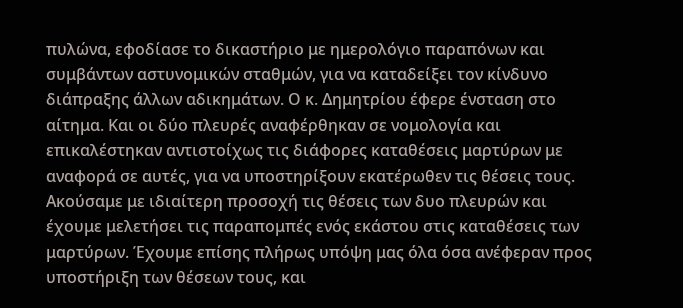πυλώνα, εφοδίασε το δικαστήριο με ημερολόγιο παραπόνων και συμβάντων αστυνομικών σταθμών, για να καταδείξει τον κίνδυνο διάπραξης άλλων αδικημάτων. Ο κ. Δημητρίου έφερε ένσταση στο αίτημα. Και οι δύο πλευρές αναφέρθηκαν σε νομολογία και επικαλέστηκαν αντιστοίχως τις διάφορες καταθέσεις μαρτύρων με αναφορά σε αυτές, για να υποστηρίξουν εκατέρωθεν τις θέσεις τους. Ακούσαμε με ιδιαίτερη προσοχή τις θέσεις των δυο πλευρών και έχουμε μελετήσει τις παραπομπές ενός εκάστου στις καταθέσεις των μαρτύρων. Έχουμε επίσης πλήρως υπόψη μας όλα όσα ανέφεραν προς υποστήριξη των θέσεων τους, και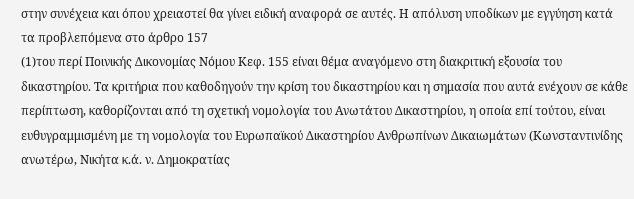στην συνέχεια και όπου χρειαστεί θα γίνει ειδική αναφορά σε αυτές. Η απόλυση υποδίκων με εγγύηση κατά τα προβλεπόμενα στο άρθρο 157
(1)του περί Ποινικής Δικονομίας Νόμου Κεφ. 155 είναι θέμα αναγόμενο στη διακριτική εξουσία του δικαστηρίου. Τα κριτήρια που καθοδηγούν την κρίση του δικαστηρίου και η σημασία που αυτά ενέχουν σε κάθε περίπτωση, καθορίζονται από τη σχετική νομολογία του Ανωτάτου Δικαστηρίου, η οποία επί τούτου, είναι ευθυγραμμισμένη με τη νομολογία του Ευρωπαϊκού Δικαστηρίου Ανθρωπίνων Δικαιωμάτων (Κωνσταντινίδης ανωτέρω, Νικήτα κ.ά. ν. Δημοκρατίας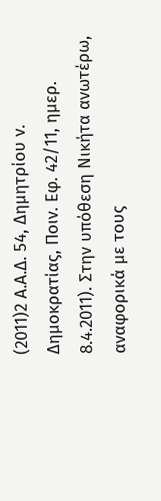(2011)2 Α.Α.Δ. 54, Δημητρίου ν. Δημοκρατίας, Ποιν. Εφ. 42/11, ημερ. 8.4.2011). Στην υπόθεση Νικήτα ανωτέρω, αναφορικά με τους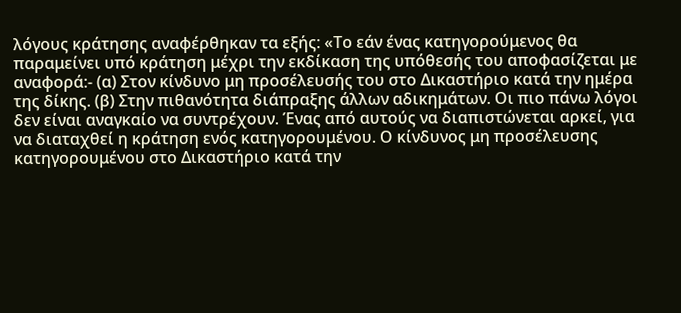λόγους κράτησης αναφέρθηκαν τα εξής: «Το εάν ένας κατηγορούμενος θα παραμείνει υπό κράτηση μέχρι την εκδίκαση της υπόθεσής του αποφασίζεται με αναφορά:- (α) Στον κίνδυνο μη προσέλευσής του στο Δικαστήριο κατά την ημέρα της δίκης. (β) Στην πιθανότητα διάπραξης άλλων αδικημάτων. Οι πιο πάνω λόγοι δεν είναι αναγκαίο να συντρέχουν. Ένας από αυτούς να διαπιστώνεται αρκεί, για να διαταχθεί η κράτηση ενός κατηγορουμένου. Ο κίνδυνος μη προσέλευσης κατηγορουμένου στο Δικαστήριο κατά την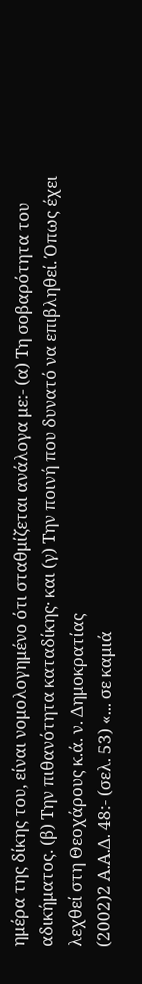ημέρα της δίκης του, είναι νομολογημένο ότι σταθμίζεται ανάλογα με:- (α) Τη σοβαρότητα του αδικήματος. (β) Την πιθανότητα καταδίκης· και (γ) Την ποινή που δυνατό να επιβληθεί. Όπως έχει λεχθεί στη Θεοχάρους κ.ά. ν. Δημοκρατίας
(2002)2 Α.Α.Δ. 48:- (σελ. 53) «... σε καμιά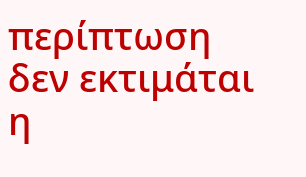περίπτωση δεν εκτιμάται η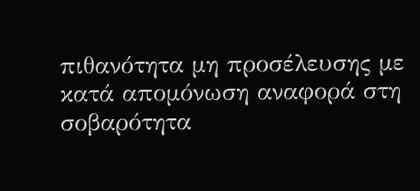πιθανότητα μη προσέλευσης με κατά απομόνωση αναφορά στη σοβαρότητα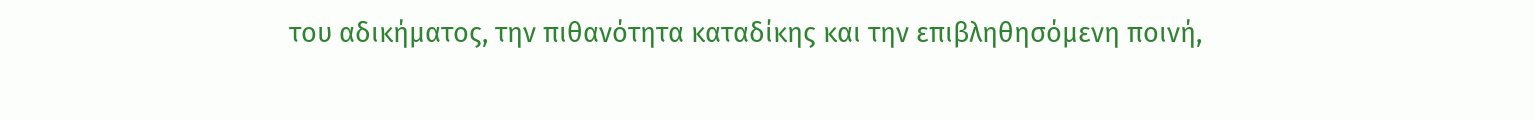του αδικήματος, την πιθανότητα καταδίκης και την επιβληθησόμενη ποινή,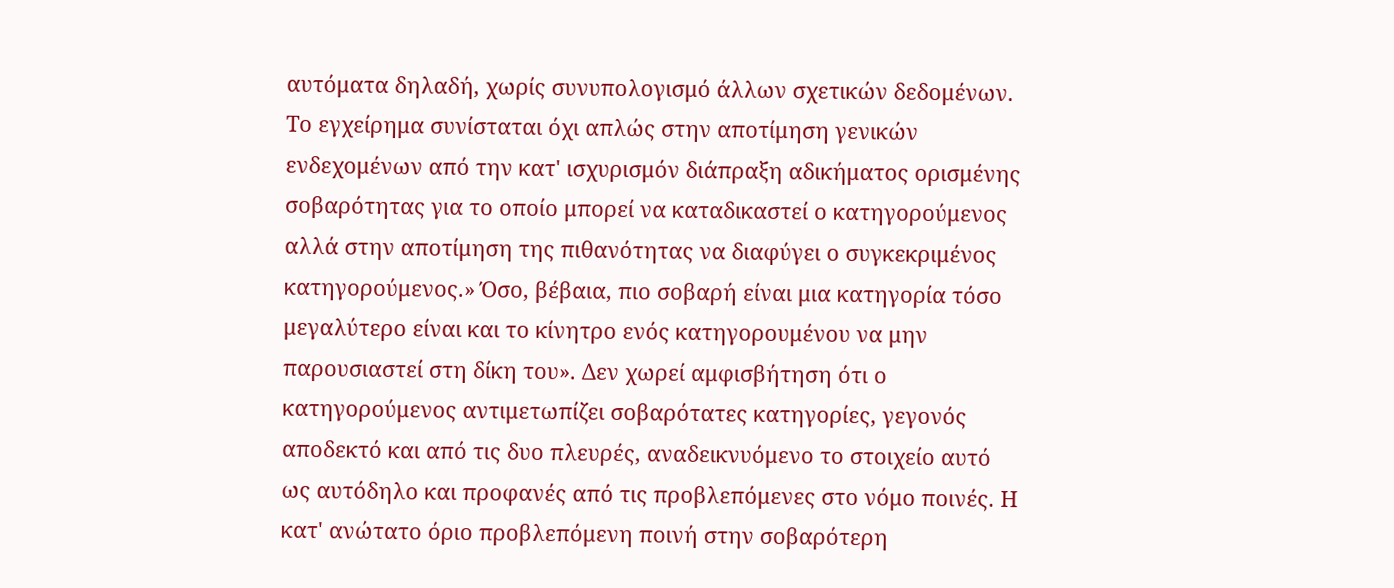αυτόματα δηλαδή, χωρίς συνυπολογισμό άλλων σχετικών δεδομένων. Το εγχείρημα συνίσταται όχι απλώς στην αποτίμηση γενικών ενδεχομένων από την κατ' ισχυρισμόν διάπραξη αδικήματος ορισμένης σοβαρότητας για το οποίο μπορεί να καταδικαστεί ο κατηγορούμενος αλλά στην αποτίμηση της πιθανότητας να διαφύγει ο συγκεκριμένος κατηγορούμενος.» Όσο, βέβαια, πιο σοβαρή είναι μια κατηγορία τόσο μεγαλύτερο είναι και το κίνητρο ενός κατηγορουμένου να μην παρουσιαστεί στη δίκη του». Δεν χωρεί αμφισβήτηση ότι ο κατηγορούμενος αντιμετωπίζει σοβαρότατες κατηγορίες, γεγονός αποδεκτό και από τις δυο πλευρές, αναδεικνυόμενο το στοιχείο αυτό ως αυτόδηλο και προφανές από τις προβλεπόμενες στο νόμο ποινές. Η κατ' ανώτατο όριο προβλεπόμενη ποινή στην σοβαρότερη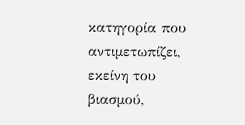κατηγορία που αντιμετωπίζει, εκείνη του βιασμού,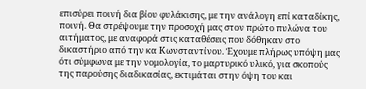επισύρει ποινή δια βίου φυλάκισης, με την ανάλογη επί καταδίκης, ποινή. Θα στρέψουμε την προσοχή μας στον πρώτο πυλώνα του αιτήματος, με αναφορά στις καταθέσεις που δόθηκαν στο δικαστήριο από την κα Κωνσταντίνου. Έχουμε πλήρως υπόψη μας ότι σύμφωνα με την νομολογία, το μαρτυρικό υλικό, για σκοπούς της παρούσης διαδικασίας, εκτιμάται στην όψη του και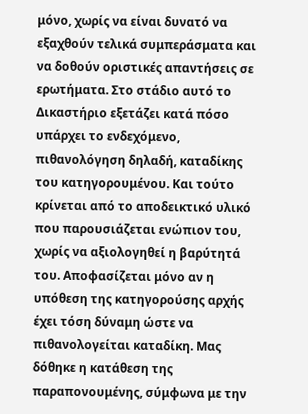μόνο, χωρίς να είναι δυνατό να εξαχθούν τελικά συμπεράσματα και να δοθούν οριστικές απαντήσεις σε ερωτήματα. Στο στάδιο αυτό το Δικαστήριο εξετάζει κατά πόσο υπάρχει το ενδεχόμενο, πιθανολόγηση δηλαδή, καταδίκης του κατηγορουμένου. Και τούτο κρίνεται από το αποδεικτικό υλικό που παρουσιάζεται ενώπιον του, χωρίς να αξιολογηθεί η βαρύτητά του. Αποφασίζεται μόνο αν η υπόθεση της κατηγορούσης αρχής έχει τόση δύναμη ώστε να πιθανολογείται καταδίκη. Μας δόθηκε η κατάθεση της παραπονουμένης, σύμφωνα με την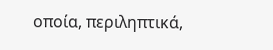οποία, περιληπτικά,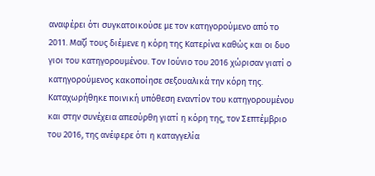αναφέρει ότι συγκατοικούσε με τον κατηγορούμενο από το 2011. Μαζί τους διέμενε η κόρη της Κατερίνα καθώς και οι δυο γιοι του κατηγορουμένου. Τον Ιούνιο του 2016 χώρισαν γιατί ο κατηγορούμενος κακοποίησε σεξουαλικά την κόρη της. Καταχωρήθηκε ποινική υπόθεση εναντίον του κατηγορουμένου και στην συνέχεια απεσύρθη γιατί η κόρη της, τον Σεπτέμβριο του 2016, της ανέφερε ότι η καταγγελία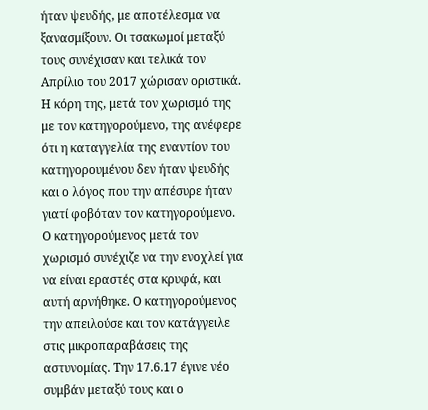ήταν ψευδής, με αποτέλεσμα να ξανασμίξουν. Οι τσακωμοί μεταξύ τους συνέχισαν και τελικά τον Απρίλιο του 2017 χώρισαν οριστικά. Η κόρη της, μετά τον χωρισμό της με τον κατηγορούμενο, της ανέφερε ότι η καταγγελία της εναντίον του κατηγορουμένου δεν ήταν ψευδής και ο λόγος που την απέσυρε ήταν γιατί φοβόταν τον κατηγορούμενο. Ο κατηγορούμενος μετά τον χωρισμό συνέχιζε να την ενοχλεί για να είναι εραστές στα κρυφά, και αυτή αρνήθηκε. Ο κατηγορούμενος την απειλούσε και τον κατάγγειλε στις μικροπαραβάσεις της αστυνομίας. Την 17.6.17 έγινε νέο συμβάν μεταξύ τους και ο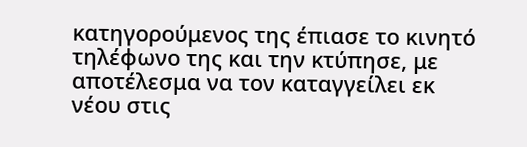κατηγορούμενος της έπιασε το κινητό τηλέφωνο της και την κτύπησε, με αποτέλεσμα να τον καταγγείλει εκ νέου στις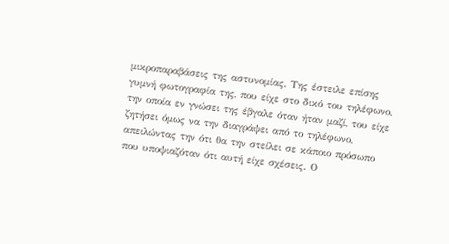μικροπαραβάσεις της αστυνομίας. Της έστειλε επίσης γυμνή φωτογραφία της, που είχε στο δικό του τηλέφωνο, την οποία εν γνώσει της έβγαλε όταν ήταν μαζί, του είχε ζητήσει όμως να την διαγράψει από το τηλέφωνο, απειλώντας την ότι θα την στείλει σε κάποιο πρόσωπο που υποψιαζόταν ότι αυτή είχε σχέσεις. Ο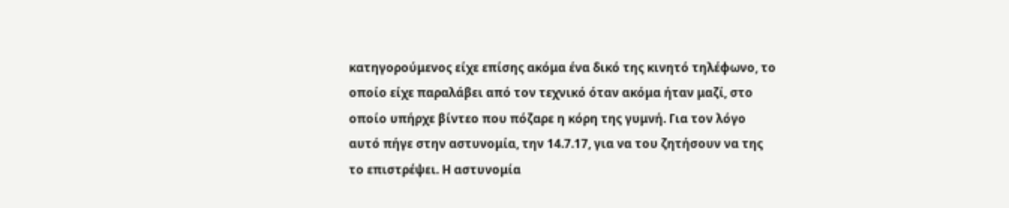κατηγορούμενος είχε επίσης ακόμα ένα δικό της κινητό τηλέφωνο, το οποίο είχε παραλάβει από τον τεχνικό όταν ακόμα ήταν μαζί, στο οποίο υπήρχε βίντεο που πόζαρε η κόρη της γυμνή. Για τον λόγο αυτό πήγε στην αστυνομία, την 14.7.17, για να του ζητήσουν να της το επιστρέψει. Η αστυνομία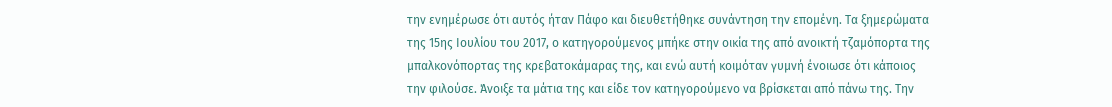την ενημέρωσε ότι αυτός ήταν Πάφο και διευθετήθηκε συνάντηση την επομένη. Τα ξημερώματα της 15ης Ιουλίου του 2017, ο κατηγορούμενος μπήκε στην οικία της από ανοικτή τζαμόπορτα της μπαλκονόπορτας της κρεβατοκάμαρας της, και ενώ αυτή κοιμόταν γυμνή ένοιωσε ότι κάποιος την φιλούσε. Άνοιξε τα μάτια της και είδε τον κατηγορούμενο να βρίσκεται από πάνω της. Την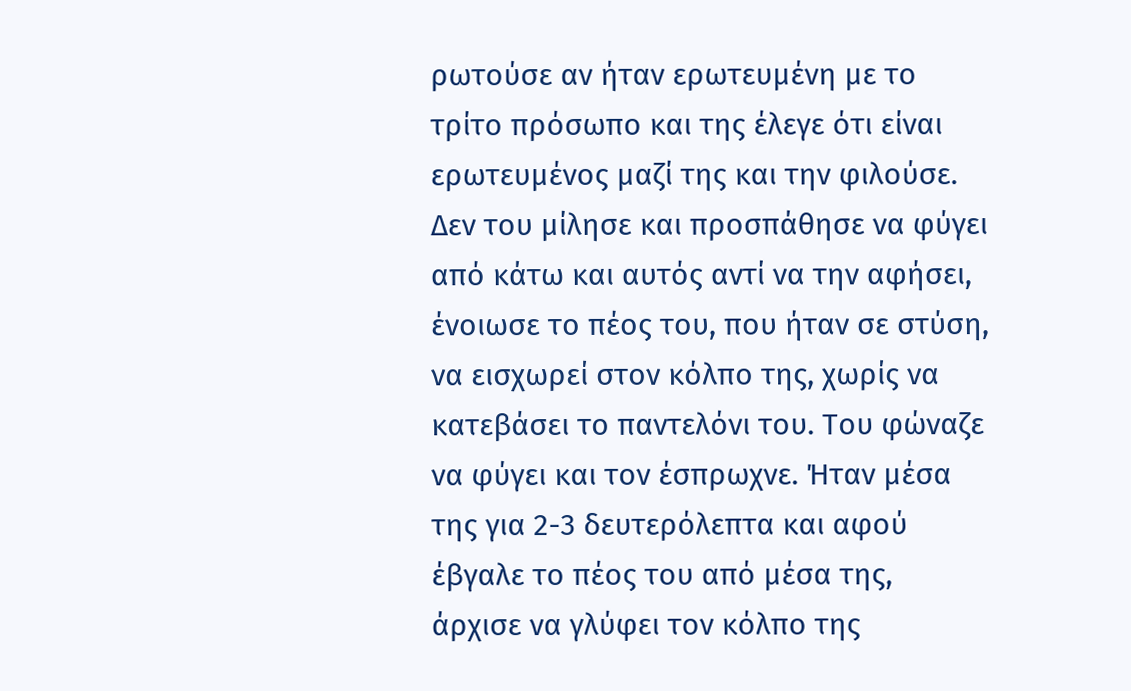ρωτούσε αν ήταν ερωτευμένη με το τρίτο πρόσωπο και της έλεγε ότι είναι ερωτευμένος μαζί της και την φιλούσε. Δεν του μίλησε και προσπάθησε να φύγει από κάτω και αυτός αντί να την αφήσει, ένοιωσε το πέος του, που ήταν σε στύση, να εισχωρεί στον κόλπο της, χωρίς να κατεβάσει το παντελόνι του. Του φώναζε να φύγει και τον έσπρωχνε. Ήταν μέσα της για 2-3 δευτερόλεπτα και αφού έβγαλε το πέος του από μέσα της, άρχισε να γλύφει τον κόλπο της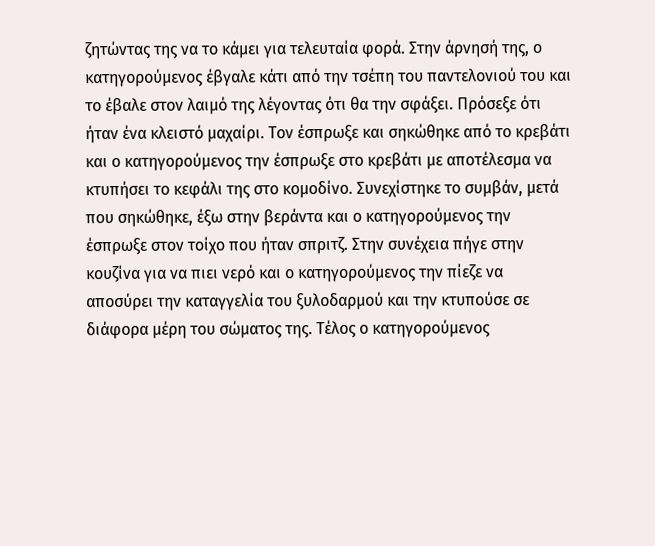ζητώντας της να το κάμει για τελευταία φορά. Στην άρνησή της, ο κατηγορούμενος έβγαλε κάτι από την τσέπη του παντελονιού του και το έβαλε στον λαιμό της λέγοντας ότι θα την σφάξει. Πρόσεξε ότι ήταν ένα κλειστό μαχαίρι. Τον έσπρωξε και σηκώθηκε από το κρεβάτι και ο κατηγορούμενος την έσπρωξε στο κρεβάτι με αποτέλεσμα να κτυπήσει το κεφάλι της στο κομοδίνο. Συνεχίστηκε το συμβάν, μετά που σηκώθηκε, έξω στην βεράντα και ο κατηγορούμενος την έσπρωξε στον τοίχο που ήταν σπριτζ. Στην συνέχεια πήγε στην κουζίνα για να πιει νερό και ο κατηγορούμενος την πίεζε να αποσύρει την καταγγελία του ξυλοδαρμού και την κτυπούσε σε διάφορα μέρη του σώματος της. Τέλος ο κατηγορούμενος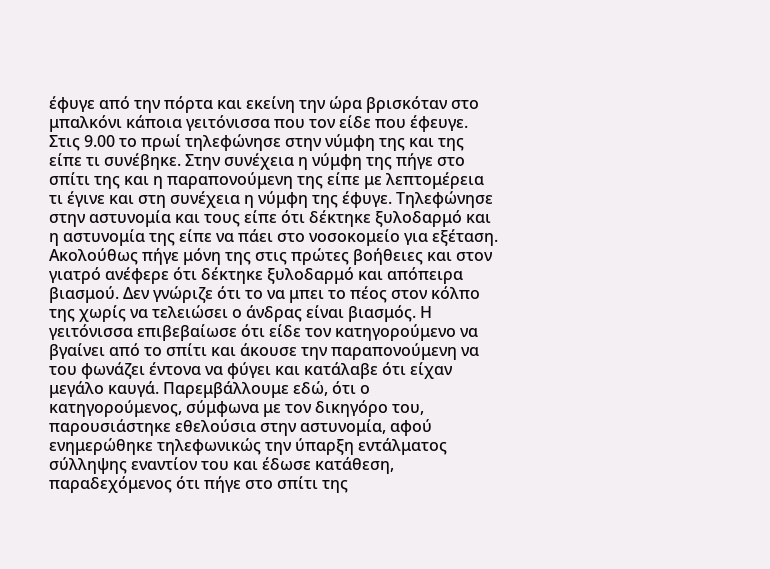έφυγε από την πόρτα και εκείνη την ώρα βρισκόταν στο μπαλκόνι κάποια γειτόνισσα που τον είδε που έφευγε. Στις 9.00 το πρωί τηλεφώνησε στην νύμφη της και της είπε τι συνέβηκε. Στην συνέχεια η νύμφη της πήγε στο σπίτι της και η παραπονούμενη της είπε με λεπτομέρεια τι έγινε και στη συνέχεια η νύμφη της έφυγε. Τηλεφώνησε στην αστυνομία και τους είπε ότι δέκτηκε ξυλοδαρμό και η αστυνομία της είπε να πάει στο νοσοκομείο για εξέταση. Ακολούθως πήγε μόνη της στις πρώτες βοήθειες και στον γιατρό ανέφερε ότι δέκτηκε ξυλοδαρμό και απόπειρα βιασμού. Δεν γνώριζε ότι το να μπει το πέος στον κόλπο της χωρίς να τελειώσει ο άνδρας είναι βιασμός. Η γειτόνισσα επιβεβαίωσε ότι είδε τον κατηγορούμενο να βγαίνει από το σπίτι και άκουσε την παραπονούμενη να του φωνάζει έντονα να φύγει και κατάλαβε ότι είχαν μεγάλο καυγά. Παρεμβάλλουμε εδώ, ότι ο κατηγορούμενος, σύμφωνα με τον δικηγόρο του, παρουσιάστηκε εθελούσια στην αστυνομία, αφού ενημερώθηκε τηλεφωνικώς την ύπαρξη εντάλματος σύλληψης εναντίον του και έδωσε κατάθεση, παραδεχόμενος ότι πήγε στο σπίτι της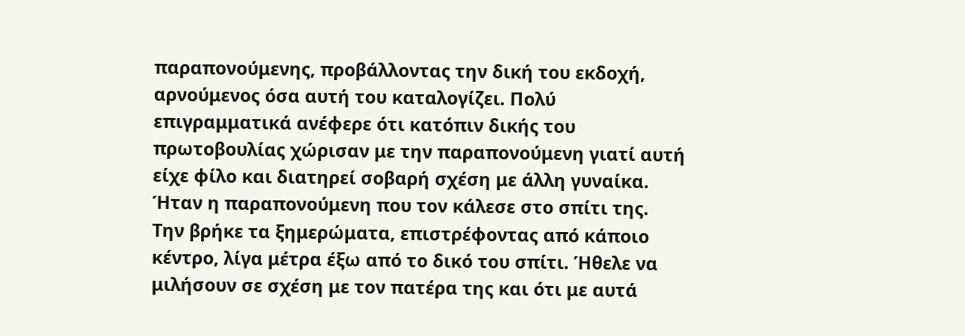παραπονούμενης, προβάλλοντας την δική του εκδοχή, αρνούμενος όσα αυτή του καταλογίζει. Πολύ επιγραμματικά ανέφερε ότι κατόπιν δικής του πρωτοβουλίας χώρισαν με την παραπονούμενη γιατί αυτή είχε φίλο και διατηρεί σοβαρή σχέση με άλλη γυναίκα. Ήταν η παραπονούμενη που τον κάλεσε στο σπίτι της. Την βρήκε τα ξημερώματα, επιστρέφοντας από κάποιο κέντρο, λίγα μέτρα έξω από το δικό του σπίτι. Ήθελε να μιλήσουν σε σχέση με τον πατέρα της και ότι με αυτά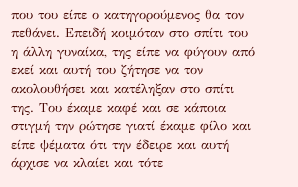που του είπε ο κατηγορούμενος θα τον πεθάνει. Επειδή κοιμόταν στο σπίτι του η άλλη γυναίκα, της είπε να φύγουν από εκεί και αυτή του ζήτησε να τον ακολουθήσει και κατέληξαν στο σπίτι της. Του έκαμε καφέ και σε κάποια στιγμή την ρώτησε γιατί έκαμε φίλο και είπε ψέματα ότι την έδειρε και αυτή άρχισε να κλαίει και τότε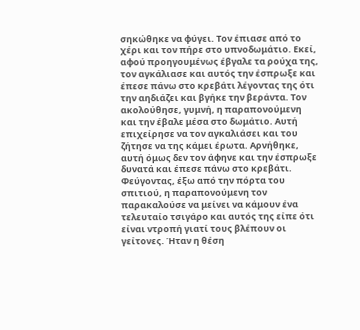σηκώθηκε να φύγει. Τον έπιασε από το χέρι και τον πήρε στο υπνοδωμάτιο. Εκεί, αφού προηγουμένως έβγαλε τα ρούχα της, τον αγκάλιασε και αυτός την έσπρωξε και έπεσε πάνω στο κρεβάτι λέγοντας της ότι την αηδιάζει και βγήκε την βεράντα. Τον ακολούθησε, γυμνή, η παραπονούμενη και την έβαλε μέσα στο δωμάτιο. Αυτή επιχείρησε να τον αγκαλιάσει και του ζήτησε να της κάμει έρωτα. Αρνήθηκε, αυτή όμως δεν τον άφηνε και την έσπρωξε δυνατά και έπεσε πάνω στο κρεβάτι. Φεύγοντας, έξω από την πόρτα του σπιτιού, η παραπονούμενη τον παρακαλούσε να μείνει να κάμουν ένα τελευταίο τσιγάρο και αυτός της είπε ότι είναι ντροπή γιατί τους βλέπουν οι γείτονες. Ήταν η θέση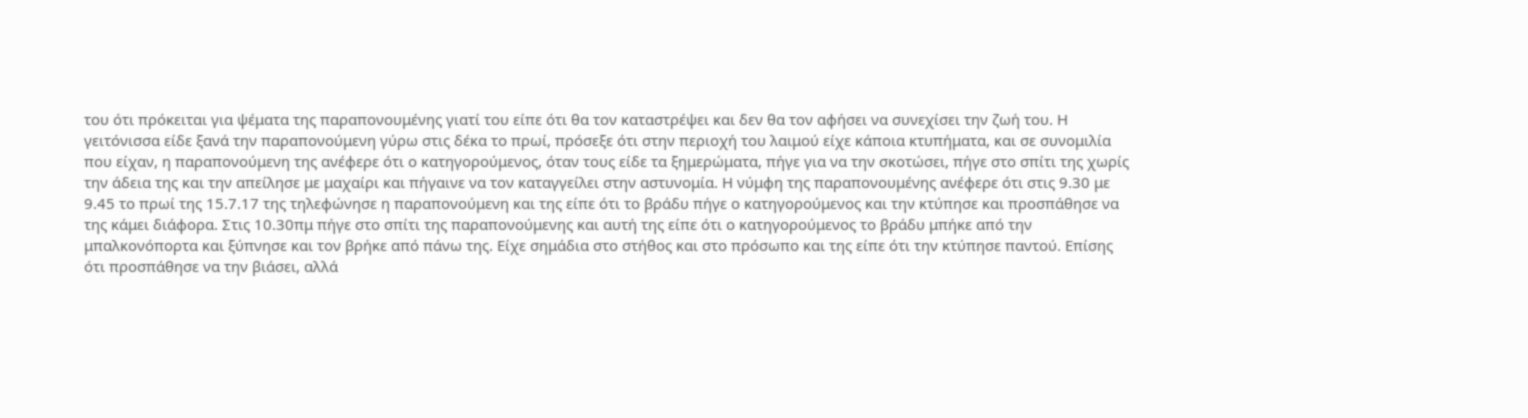του ότι πρόκειται για ψέματα της παραπονουμένης γιατί του είπε ότι θα τον καταστρέψει και δεν θα τον αφήσει να συνεχίσει την ζωή του. Η γειτόνισσα είδε ξανά την παραπονούμενη γύρω στις δέκα το πρωί, πρόσεξε ότι στην περιοχή του λαιμού είχε κάποια κτυπήματα, και σε συνομιλία που είχαν, η παραπονούμενη της ανέφερε ότι ο κατηγορούμενος, όταν τους είδε τα ξημερώματα, πήγε για να την σκοτώσει, πήγε στο σπίτι της χωρίς την άδεια της και την απείλησε με μαχαίρι και πήγαινε να τον καταγγείλει στην αστυνομία. Η νύμφη της παραπονουμένης ανέφερε ότι στις 9.30 με 9.45 το πρωί της 15.7.17 της τηλεφώνησε η παραπονούμενη και της είπε ότι το βράδυ πήγε ο κατηγορούμενος και την κτύπησε και προσπάθησε να της κάμει διάφορα. Στις 10.30πμ πήγε στο σπίτι της παραπονούμενης και αυτή της είπε ότι ο κατηγορούμενος το βράδυ μπήκε από την μπαλκονόπορτα και ξύπνησε και τον βρήκε από πάνω της. Είχε σημάδια στο στήθος και στο πρόσωπο και της είπε ότι την κτύπησε παντού. Επίσης ότι προσπάθησε να την βιάσει, αλλά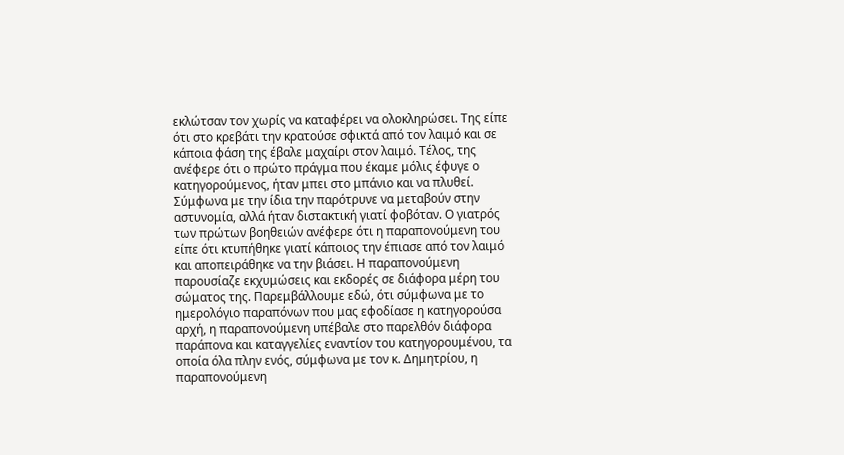εκλώτσαν τον χωρίς να καταφέρει να ολοκληρώσει. Της είπε ότι στο κρεβάτι την κρατούσε σφικτά από τον λαιμό και σε κάποια φάση της έβαλε μαχαίρι στον λαιμό. Τέλος, της ανέφερε ότι ο πρώτο πράγμα που έκαμε μόλις έφυγε ο κατηγορούμενος, ήταν μπει στο μπάνιο και να πλυθεί. Σύμφωνα με την ίδια την παρότρυνε να μεταβούν στην αστυνομία, αλλά ήταν διστακτική γιατί φοβόταν. Ο γιατρός των πρώτων βοηθειών ανέφερε ότι η παραπονούμενη του είπε ότι κτυπήθηκε γιατί κάποιος την έπιασε από τον λαιμό και αποπειράθηκε να την βιάσει. Η παραπονούμενη παρουσίαζε εκχυμώσεις και εκδορές σε διάφορα μέρη του σώματος της. Παρεμβάλλουμε εδώ, ότι σύμφωνα με το ημερολόγιο παραπόνων που μας εφοδίασε η κατηγορούσα αρχή, η παραπονούμενη υπέβαλε στο παρελθόν διάφορα παράπονα και καταγγελίες εναντίον του κατηγορουμένου, τα οποία όλα πλην ενός, σύμφωνα με τον κ. Δημητρίου, η παραπονούμενη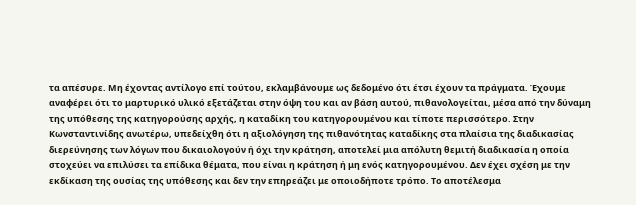τα απέσυρε. Μη έχοντας αντίλογο επί τούτου, εκλαμβάνουμε ως δεδομένο ότι έτσι έχουν τα πράγματα. Έχουμε αναφέρει ότι το μαρτυρικό υλικό εξετάζεται στην όψη του και αν βάση αυτού, πιθανολογείται, μέσα από την δύναμη της υπόθεσης της κατηγορούσης αρχής, η καταδίκη του κατηγορουμένου και τίποτε περισσότερο. Στην Κωνσταντινίδης ανωτέρω, υπεδείχθη ότι η αξιολόγηση της πιθανότητας καταδίκης στα πλαίσια της διαδικασίας διερεύνησης των λόγων που δικαιολογούν ή όχι την κράτηση, αποτελεί μια απόλυτη θεμιτή διαδικασία η οποία στοχεύει να επιλύσει τα επίδικα θέματα, που είναι η κράτηση ή μη ενός κατηγορουμένου. Δεν έχει σχέση με την εκδίκαση της ουσίας της υπόθεσης και δεν την επηρεάζει με οποιοδήποτε τρόπο. Το αποτέλεσμα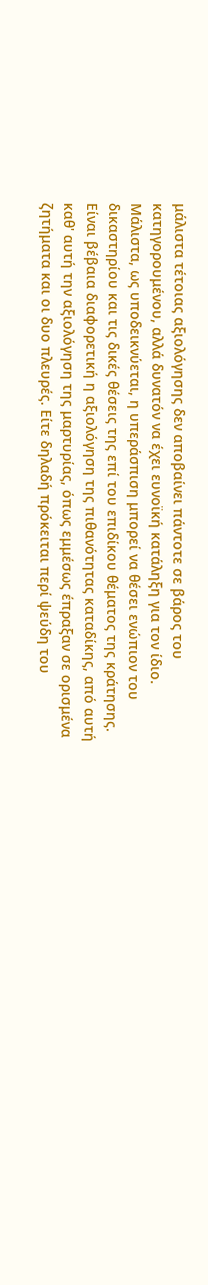μάλιστα τέτοιας αξιολόγησης δεν αποβαίνει πάντοτε σε βάρος του κατηγορουμένου, αλλά δυνατόν να έχει ευνοϊκή κατάληξη για τον ίδιο. Μάλιστα, ως υποδεικνύεται, η υπεράσπιση μπορεί να θέσει ενώπιον του δικαστηρίου και τις δικές θέσεις της επί του επιδίκου θέματος της κράτησης. Είναι βέβαια διαφορετική η αξιολόγηση της πιθανότητας καταδίκης, από αυτή καθ' αυτή την αξιολόγηση της μαρτυρίας, όπως εμμέσως έπραξαν σε ορισμένα ζητήματα και οι δυο πλευρές. Είτε δηλαδή πρόκειται περί ψεύδη του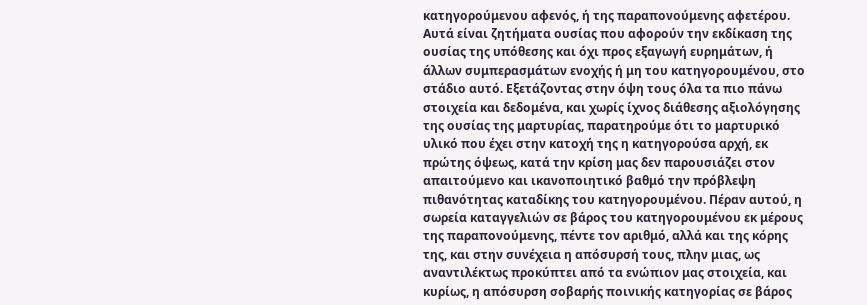κατηγορούμενου αφενός, ή της παραπονούμενης αφετέρου. Αυτά είναι ζητήματα ουσίας που αφορούν την εκδίκαση της ουσίας της υπόθεσης και όχι προς εξαγωγή ευρημάτων, ή άλλων συμπερασμάτων ενοχής ή μη του κατηγορουμένου, στο στάδιο αυτό. Εξετάζοντας στην όψη τους όλα τα πιο πάνω στοιχεία και δεδομένα, και χωρίς ίχνος διάθεσης αξιολόγησης της ουσίας της μαρτυρίας, παρατηρούμε ότι το μαρτυρικό υλικό που έχει στην κατοχή της η κατηγορούσα αρχή, εκ πρώτης όψεως, κατά την κρίση μας δεν παρουσιάζει στον απαιτούμενο και ικανοποιητικό βαθμό την πρόβλεψη πιθανότητας καταδίκης του κατηγορουμένου. Πέραν αυτού, η σωρεία καταγγελιών σε βάρος του κατηγορουμένου εκ μέρους της παραπονούμενης, πέντε τον αριθμό, αλλά και της κόρης της, και στην συνέχεια η απόσυρσή τους, πλην μιας, ως αναντιλέκτως προκύπτει από τα ενώπιον μας στοιχεία, και κυρίως, η απόσυρση σοβαρής ποινικής κατηγορίας σε βάρος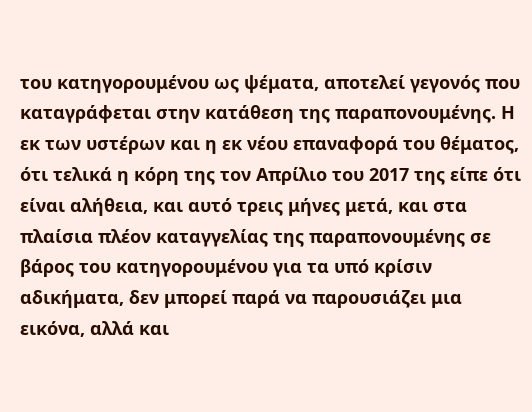του κατηγορουμένου ως ψέματα, αποτελεί γεγονός που καταγράφεται στην κατάθεση της παραπονουμένης. Η εκ των υστέρων και η εκ νέου επαναφορά του θέματος, ότι τελικά η κόρη της τον Απρίλιο του 2017 της είπε ότι είναι αλήθεια, και αυτό τρεις μήνες μετά, και στα πλαίσια πλέον καταγγελίας της παραπονουμένης σε βάρος του κατηγορουμένου για τα υπό κρίσιν αδικήματα, δεν μπορεί παρά να παρουσιάζει μια εικόνα, αλλά και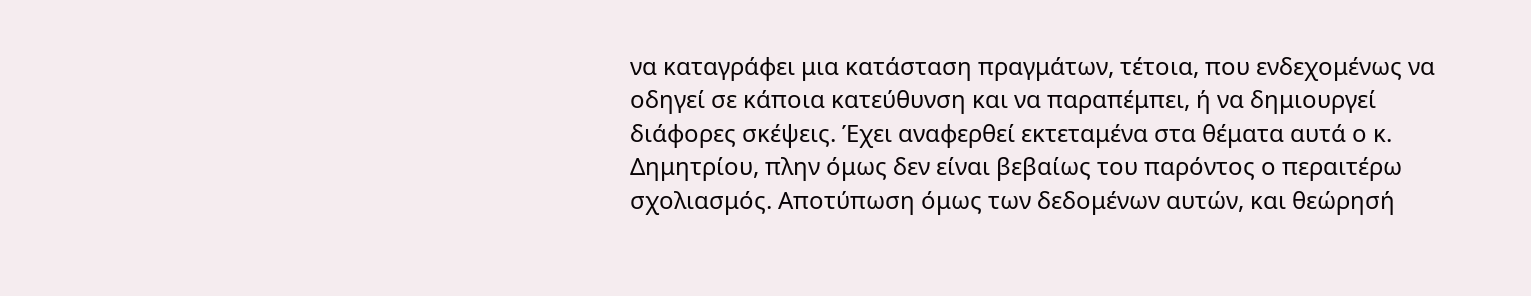να καταγράφει μια κατάσταση πραγμάτων, τέτοια, που ενδεχομένως να οδηγεί σε κάποια κατεύθυνση και να παραπέμπει, ή να δημιουργεί διάφορες σκέψεις. Έχει αναφερθεί εκτεταμένα στα θέματα αυτά ο κ. Δημητρίου, πλην όμως δεν είναι βεβαίως του παρόντος ο περαιτέρω σχολιασμός. Αποτύπωση όμως των δεδομένων αυτών, και θεώρησή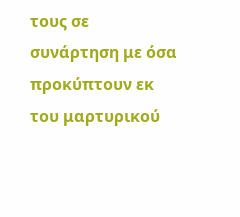τους σε συνάρτηση με όσα προκύπτουν εκ του μαρτυρικού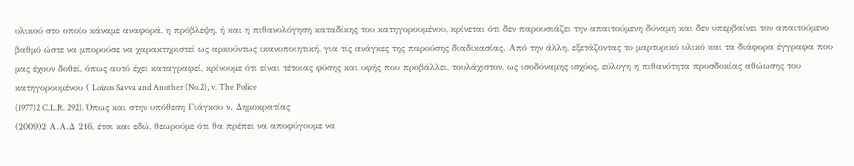υλικού στο οποίο κάναμε αναφορά, η πρόβλεψη, ή και η πιθανολόγηση καταδίκης του κατηγορουμένου, κρίνεται ότι δεν παρουσιάζει την απαιτούμενη δύναμη και δεν υπερβαίνει τον απαιτούμενο βαθμό ώστε να μπορούσε να χαρακτηριστεί ως αρκούντως ικανοποιητική, για τις ανάγκες της παρούσης διαδικασίας. Από την άλλη, εξετάζοντας το μαρτυρικό υλικό και τα διάφορα έγγραφα που μας έχουν δοθεί, όπως αυτό έχει καταγραφεί, κρίνουμε ότι είναι τέτοιας φύσης και υφής που προβάλλει, τουλάχιστον, ως ισοδύναμης ισχύος, εύλογη η πιθανότητα προσδοκίας αθώωσης του κατηγορουμένου ( Loizos Savva and Another (No.2), v. The Police
(1977)2 C.L.R. 292). Όπως και στην υπόθεση Γιάγκου ν. Δημοκρατίας
(2009)2 Α.Α.Δ 216, έτσι και εδώ, θεωρούμε ότι θα πρέπει να αποφύγουμε να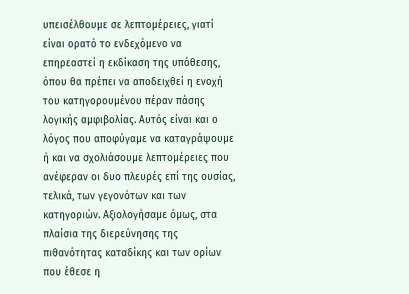υπεισέλθουμε σε λεπτομέρειες, γιατί είναι ορατό το ενδεχόμενο να επηρεαστεί η εκδίκαση της υπόθεσης, όπου θα πρέπει να αποδειχθεί η ενοχή του κατηγορουμένου πέραν πάσης λογικής αμφιβολίας. Αυτός είναι και ο λόγος που αποφύγαμε να καταγράψουμε ή και να σχολιάσουμε λεπτομέρειες που ανέφεραν οι δυο πλευρές επί της ουσίας, τελικά, των γεγονότων και των κατηγοριών. Αξιολογήσαμε όμως, στα πλαίσια της διερεύνησης της πιθανότητας καταδίκης και των ορίων που έθεσε η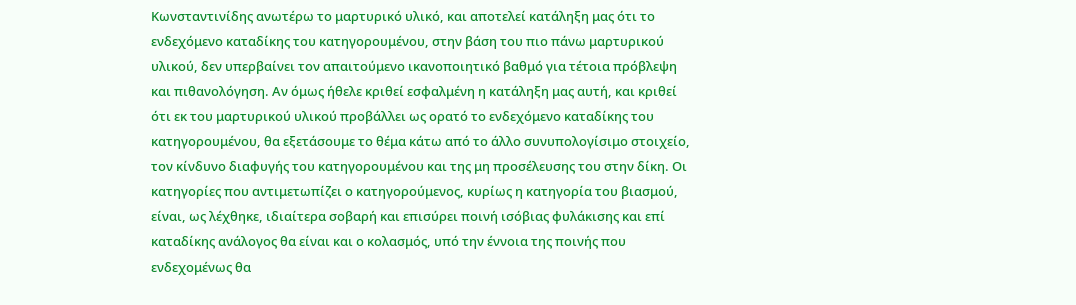Κωνσταντινίδης ανωτέρω το μαρτυρικό υλικό, και αποτελεί κατάληξη μας ότι το ενδεχόμενο καταδίκης του κατηγορουμένου, στην βάση του πιο πάνω μαρτυρικού υλικού, δεν υπερβαίνει τον απαιτούμενο ικανοποιητικό βαθμό για τέτοια πρόβλεψη και πιθανολόγηση. Αν όμως ήθελε κριθεί εσφαλμένη η κατάληξη μας αυτή, και κριθεί ότι εκ του μαρτυρικού υλικού προβάλλει ως ορατό το ενδεχόμενο καταδίκης του κατηγορουμένου, θα εξετάσουμε το θέμα κάτω από το άλλο συνυπολογίσιμο στοιχείο, τον κίνδυνο διαφυγής του κατηγορουμένου και της μη προσέλευσης του στην δίκη. Οι κατηγορίες που αντιμετωπίζει ο κατηγορούμενος, κυρίως η κατηγορία του βιασμού, είναι, ως λέχθηκε, ιδιαίτερα σοβαρή και επισύρει ποινή ισόβιας φυλάκισης και επί καταδίκης ανάλογος θα είναι και ο κολασμός, υπό την έννοια της ποινής που ενδεχομένως θα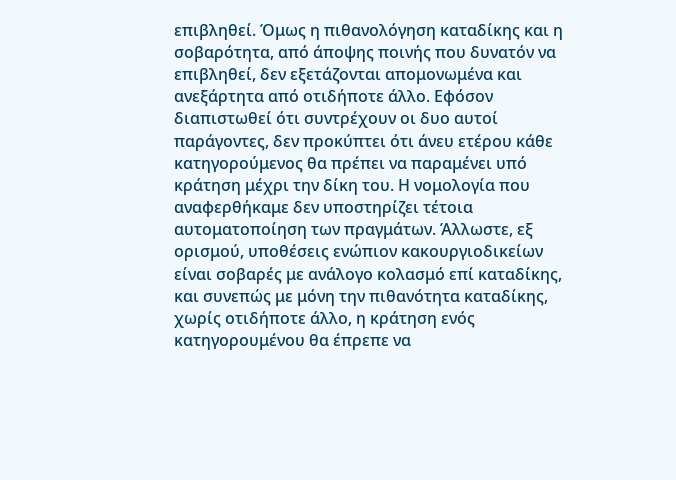επιβληθεί. Όμως η πιθανολόγηση καταδίκης και η σοβαρότητα, από άποψης ποινής που δυνατόν να επιβληθεί, δεν εξετάζονται απομονωμένα και ανεξάρτητα από οτιδήποτε άλλο. Εφόσον διαπιστωθεί ότι συντρέχουν οι δυο αυτοί παράγοντες, δεν προκύπτει ότι άνευ ετέρου κάθε κατηγορούμενος θα πρέπει να παραμένει υπό κράτηση μέχρι την δίκη του. Η νομολογία που αναφερθήκαμε δεν υποστηρίζει τέτοια αυτοματοποίηση των πραγμάτων. Άλλωστε, εξ ορισμού, υποθέσεις ενώπιον κακουργιοδικείων είναι σοβαρές με ανάλογο κολασμό επί καταδίκης, και συνεπώς με μόνη την πιθανότητα καταδίκης, χωρίς οτιδήποτε άλλο, η κράτηση ενός κατηγορουμένου θα έπρεπε να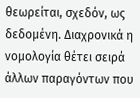θεωρείται, σχεδόν, ως δεδομένη. Διαχρονικά η νομολογία θέτει σειρά άλλων παραγόντων που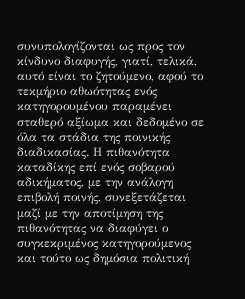συνυπολογίζονται ως προς τον κίνδυνο διαφυγής, γιατί, τελικά, αυτό είναι το ζητούμενο, αφού το τεκμήριο αθωότητας ενός κατηγορουμένου παραμένει σταθερό αξίωμα και δεδομένο σε όλα τα στάδια της ποινικής διαδικασίας. Η πιθανότητα καταδίκης επί ενός σοβαρού αδικήματος, με την ανάλογη επιβολή ποινής, συνεξετάζεται μαζί με την αποτίμηση της πιθανότητας να διαφύγει ο συγκεκριμένος κατηγορούμενος και τούτο ως δημόσια πολιτική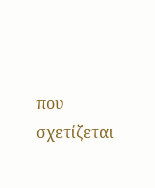που σχετίζεται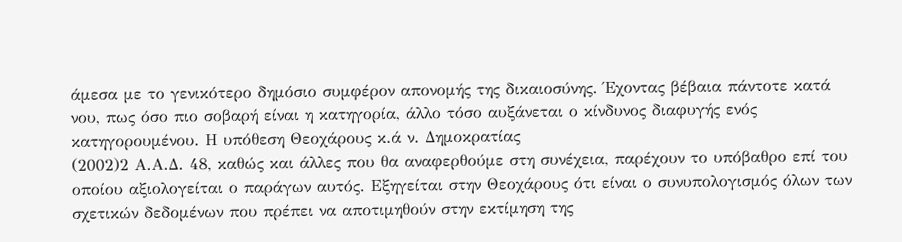άμεσα με το γενικότερο δημόσιο συμφέρον απονομής της δικαιοσύνης. Έχοντας βέβαια πάντοτε κατά νου, πως όσο πιο σοβαρή είναι η κατηγορία, άλλο τόσο αυξάνεται ο κίνδυνος διαφυγής ενός κατηγορουμένου. Η υπόθεση Θεοχάρους κ.ά ν. Δημοκρατίας
(2002)2 Α.Α.Δ. 48, καθώς και άλλες που θα αναφερθούμε στη συνέχεια, παρέχουν το υπόβαθρο επί του οποίου αξιολογείται ο παράγων αυτός. Εξηγείται στην Θεοχάρους ότι είναι ο συνυπολογισμός όλων των σχετικών δεδομένων που πρέπει να αποτιμηθούν στην εκτίμηση της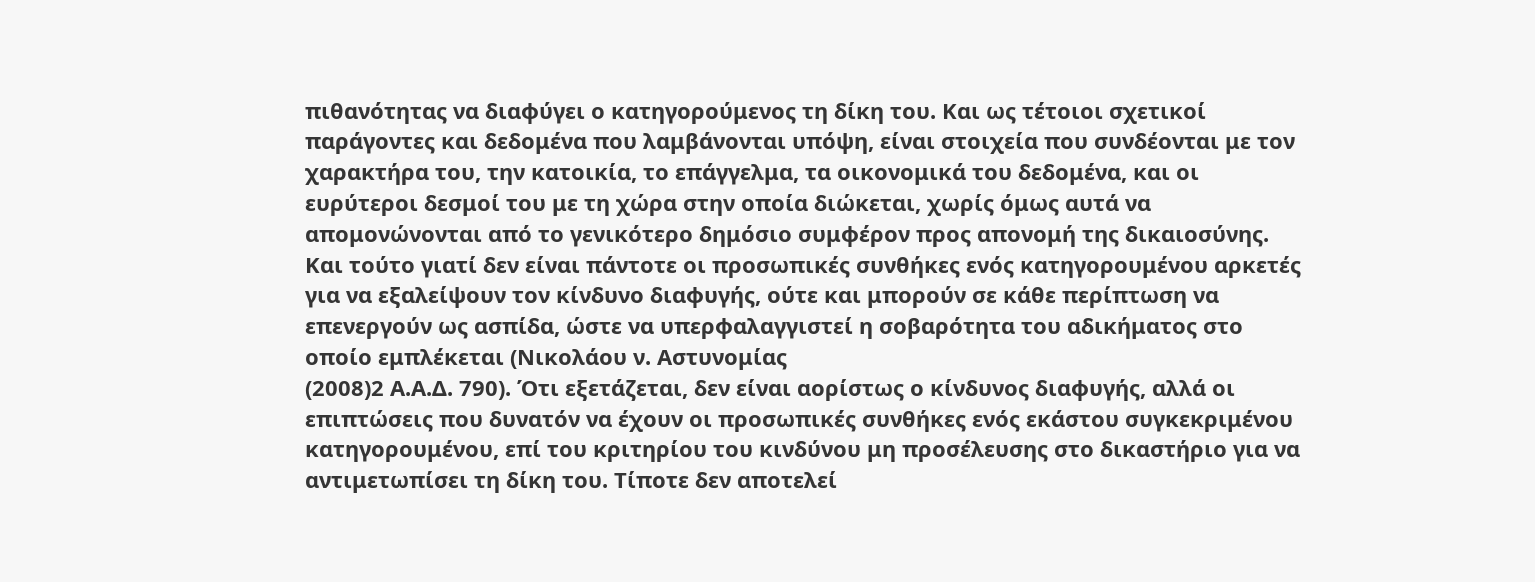πιθανότητας να διαφύγει ο κατηγορούμενος τη δίκη του. Και ως τέτοιοι σχετικοί παράγοντες και δεδομένα που λαμβάνονται υπόψη, είναι στοιχεία που συνδέονται με τον χαρακτήρα του, την κατοικία, το επάγγελμα, τα οικονομικά του δεδομένα, και οι ευρύτεροι δεσμοί του με τη χώρα στην οποία διώκεται, χωρίς όμως αυτά να απομονώνονται από το γενικότερο δημόσιο συμφέρον προς απονομή της δικαιοσύνης. Και τούτο γιατί δεν είναι πάντοτε οι προσωπικές συνθήκες ενός κατηγορουμένου αρκετές για να εξαλείψουν τον κίνδυνο διαφυγής, ούτε και μπορούν σε κάθε περίπτωση να επενεργούν ως ασπίδα, ώστε να υπερφαλαγγιστεί η σοβαρότητα του αδικήματος στο οποίο εμπλέκεται (Νικολάου ν. Αστυνομίας
(2008)2 Α.Α.Δ. 790). Ότι εξετάζεται, δεν είναι αορίστως ο κίνδυνος διαφυγής, αλλά οι επιπτώσεις που δυνατόν να έχουν οι προσωπικές συνθήκες ενός εκάστου συγκεκριμένου κατηγορουμένου, επί του κριτηρίου του κινδύνου μη προσέλευσης στο δικαστήριο για να αντιμετωπίσει τη δίκη του. Τίποτε δεν αποτελεί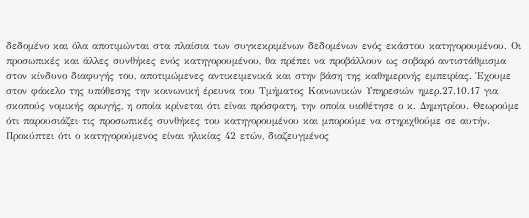δεδομένο και όλα αποτιμώνται στα πλαίσια των συγκεκριμένων δεδομένων ενός εκάστου κατηγορουμένου. Οι προσωπικές και άλλες συνθήκες ενός κατηγορουμένου, θα πρέπει να προβάλλουν ως σοβαρό αντιστάθμισμα στον κίνδυνο διαφυγής του, αποτιμώμενες αντικειμενικά και στην βάση της καθημερινής εμπειρίας. Έχουμε στον φάκελο της υπόθεσης την κοινωνική έρευνα του Τμήματος Κοινωνικών Υπηρεσιών ημερ.27.10.17 για σκοπούς νομικής αρωγής, η οποία κρίνεται ότι είναι πρόσφατη, την οποία υιοθέτησε ο κ. Δημητρίου. Θεωρούμε ότι παρουσιάζει τις προσωπικές συνθήκες του κατηγορουμένου και μπορούμε να στηριχθούμε σε αυτήν. Προκύπτει ότι ο κατηγορούμενος είναι ηλικίας 42 ετών, διαζευγμένος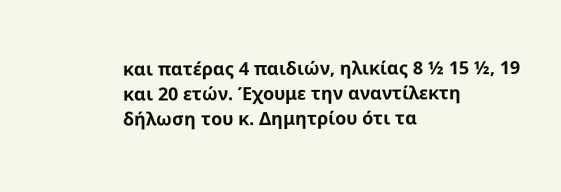και πατέρας 4 παιδιών, ηλικίας 8 ½ 15 ½, 19 και 20 ετών. Έχουμε την αναντίλεκτη δήλωση του κ. Δημητρίου ότι τα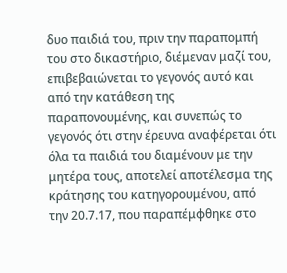δυο παιδιά του, πριν την παραπομπή του στο δικαστήριο, διέμεναν μαζί του, επιβεβαιώνεται το γεγονός αυτό και από την κατάθεση της παραπονουμένης, και συνεπώς το γεγονός ότι στην έρευνα αναφέρεται ότι όλα τα παιδιά του διαμένουν με την μητέρα τους, αποτελεί αποτέλεσμα της κράτησης του κατηγορουμένου, από την 20.7.17, που παραπέμφθηκε στο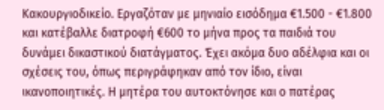Κακουργιοδικείο. Εργαζόταν με μηνιαίο εισόδημα €1.500 - €1.800 και κατέβαλλε διατροφή €600 το μήνα προς τα παιδιά του δυνάμει δικαστικού διατάγματος. Έχει ακόμα δυο αδέλφια και οι σχέσεις του, όπως περιγράφηκαν από τον ίδιο, είναι ικανοποιητικές. Η μητέρα του αυτοκτόνησε και ο πατέρας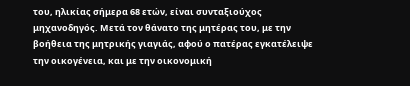του, ηλικίας σήμερα 68 ετών, είναι συνταξιούχος μηχανοδηγός. Μετά τον θάνατο της μητέρας του, με την βοήθεια της μητρικής γιαγιάς, αφού ο πατέρας εγκατέλειψε την οικογένεια, και με την οικονομική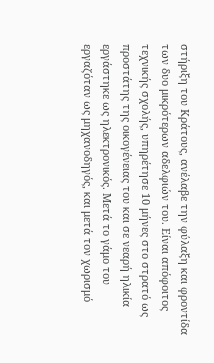στήριξη του Κράτους, ανέλαβε την φύλαξη και φροντίδα των δυο μικρότερων αδελφιών του. Είναι απόφοιτος τεχνικής σχολής, υπηρέτησε 10 μήνες στο στρατό ως προστάτης της οικογένειας του και σε νεαρή ηλικία εργάστηκε ως ηλεκτρονικός. Μετά το γάμο του εργαζόταν ως μηχανοδηγός, και μετά τον χωρισμό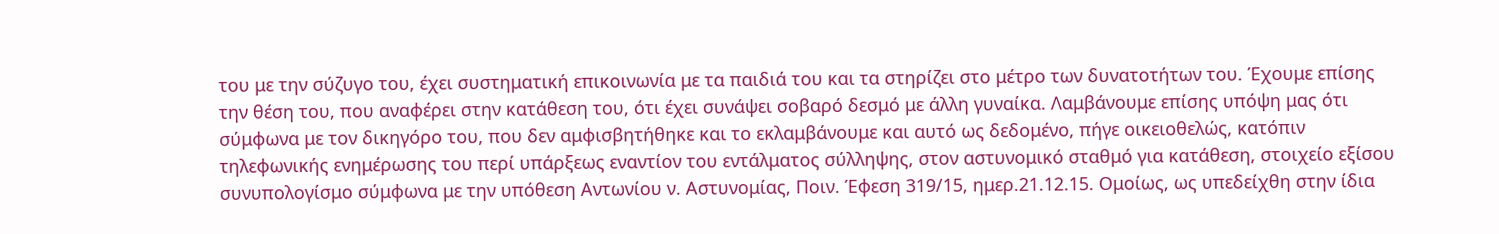του με την σύζυγο του, έχει συστηματική επικοινωνία με τα παιδιά του και τα στηρίζει στο μέτρο των δυνατοτήτων του. Έχουμε επίσης την θέση του, που αναφέρει στην κατάθεση του, ότι έχει συνάψει σοβαρό δεσμό με άλλη γυναίκα. Λαμβάνουμε επίσης υπόψη μας ότι σύμφωνα με τον δικηγόρο του, που δεν αμφισβητήθηκε και το εκλαμβάνουμε και αυτό ως δεδομένο, πήγε οικειοθελώς, κατόπιν τηλεφωνικής ενημέρωσης του περί υπάρξεως εναντίον του εντάλματος σύλληψης, στον αστυνομικό σταθμό για κατάθεση, στοιχείο εξίσου συνυπολογίσμο σύμφωνα με την υπόθεση Αντωνίου ν. Αστυνομίας, Ποιν. Έφεση 319/15, ημερ.21.12.15. Ομοίως, ως υπεδείχθη στην ίδια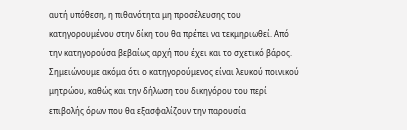αυτή υπόθεση, η πιθανότητα μη προσέλευσης του κατηγορουμένου στην δίκη του θα πρέπει να τεκμηριωθεί. Από την κατηγορούσα βεβαίως αρχή που έχει και το σχετικό βάρος. Σημειώνουμε ακόμα ότι ο κατηγορούμενος είναι λευκού ποινικού μητρώου, καθώς και την δήλωση του δικηγόρου του περί επιβολής όρων που θα εξασφαλίζουν την παρουσία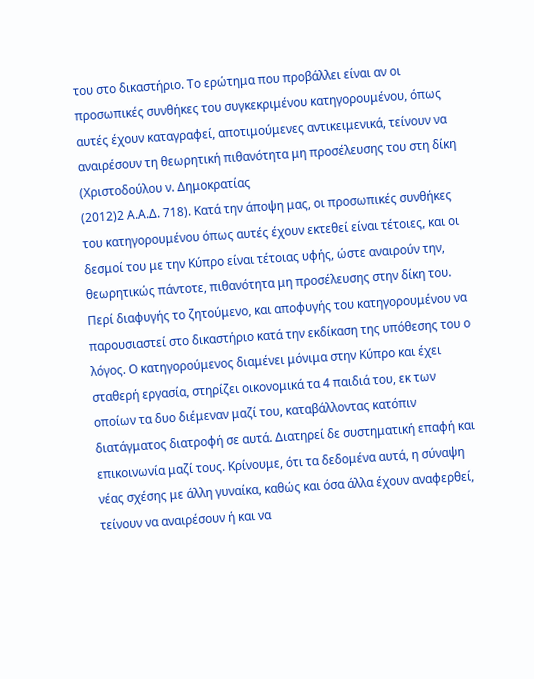του στο δικαστήριο. Το ερώτημα που προβάλλει είναι αν οι προσωπικές συνθήκες του συγκεκριμένου κατηγορουμένου, όπως αυτές έχουν καταγραφεί, αποτιμούμενες αντικειμενικά, τείνουν να αναιρέσουν τη θεωρητική πιθανότητα μη προσέλευσης του στη δίκη (Χριστοδούλου ν. Δημοκρατίας
(2012)2 Α.Α.Δ. 718). Κατά την άποψη μας, οι προσωπικές συνθήκες του κατηγορουμένου όπως αυτές έχουν εκτεθεί είναι τέτοιες, και οι δεσμοί του με την Κύπρο είναι τέτοιας υφής, ώστε αναιρούν την, θεωρητικώς πάντοτε, πιθανότητα μη προσέλευσης στην δίκη του. Περί διαφυγής το ζητούμενο, και αποφυγής του κατηγορουμένου να παρουσιαστεί στο δικαστήριο κατά την εκδίκαση της υπόθεσης του ο λόγος. Ο κατηγορούμενος διαμένει μόνιμα στην Κύπρο και έχει σταθερή εργασία, στηρίζει οικονομικά τα 4 παιδιά του, εκ των οποίων τα δυο διέμεναν μαζί του, καταβάλλοντας κατόπιν διατάγματος διατροφή σε αυτά. Διατηρεί δε συστηματική επαφή και επικοινωνία μαζί τους. Κρίνουμε, ότι τα δεδομένα αυτά, η σύναψη νέας σχέσης με άλλη γυναίκα, καθώς και όσα άλλα έχουν αναφερθεί, τείνουν να αναιρέσουν ή και να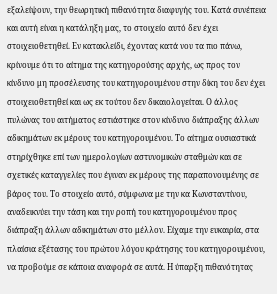εξαλείψουν, την θεωρητική πιθανότητα διαφυγής του. Κατά συνέπεια και αυτή είναι η κατάληξη μας, το στοιχείο αυτό δεν έχει στοιχειοθετηθεί. Εν κατακλείδι, έχοντας κατά νου τα πιο πάνω, κρίνουμε ότι το αίτημα της κατηγορούσης αρχής, ως προς τον κίνδυνο μη προσέλευσης του κατηγορουμένου στην δίκη του δεν έχει στοιχειοθετηθεί και ως εκ τούτου δεν δικαιολογείται. Ο άλλος πυλώνας του αιτήματος εστιάστηκε στον κίνδυνο διάπραξης άλλων αδικημάτων εκ μέρους του κατηγορουμένου. Το αίτημα ουσιαστικά στηρίχθηκε επί των ημερολογίων αστυνομικών σταθμών και σε σχετικές καταγγελίες που έγιναν εκ μέρους της παραπονουμένης σε βάρος του. Το στοιχείο αυτό, σύμφωνα με την κα Κωνσταντίνου, αναδεικνύει την τάση και την ροπή του κατηγορουμένου προς διάπραξη άλλων αδικημάτων στο μέλλον. Είχαμε την ευκαιρία, στα πλαίσια εξέτασης του πρώτου λόγου κράτησης του κατηγορουμένου, να προβούμε σε κάποια αναφορά σε αυτά. Η ύπαρξη πιθανότητας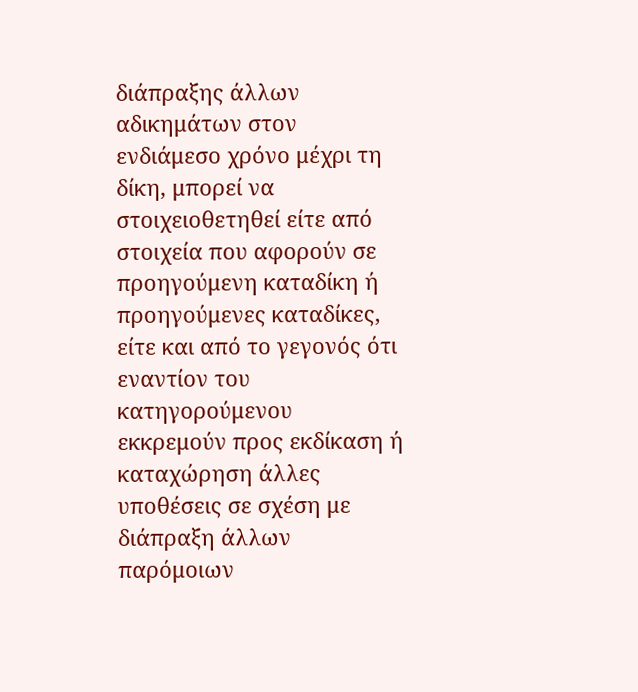διάπραξης άλλων αδικημάτων στον ενδιάμεσο χρόνο μέχρι τη δίκη, μπορεί να στοιχειοθετηθεί είτε από στοιχεία που αφορούν σε προηγούμενη καταδίκη ή προηγούμενες καταδίκες, είτε και από το γεγονός ότι εναντίον του κατηγορούμενου εκκρεμούν προς εκδίκαση ή καταχώρηση άλλες υποθέσεις σε σχέση με διάπραξη άλλων παρόμοιων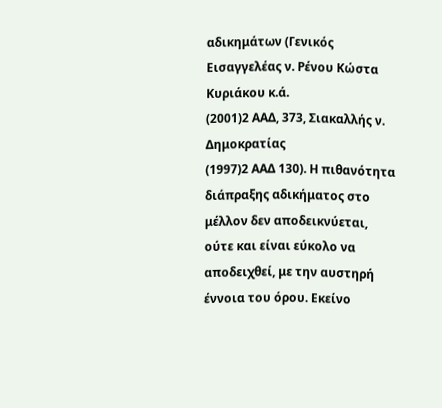αδικημάτων (Γενικός Εισαγγελέας ν. Ρένου Κώστα Κυριάκου κ.ά.
(2001)2 ΑΑΔ, 373, Σιακαλλής ν. Δημοκρατίας
(1997)2 ΑΑΔ 130). Η πιθανότητα διάπραξης αδικήματος στο μέλλον δεν αποδεικνύεται, ούτε και είναι εύκολο να αποδειχθεί, με την αυστηρή έννοια του όρου. Εκείνο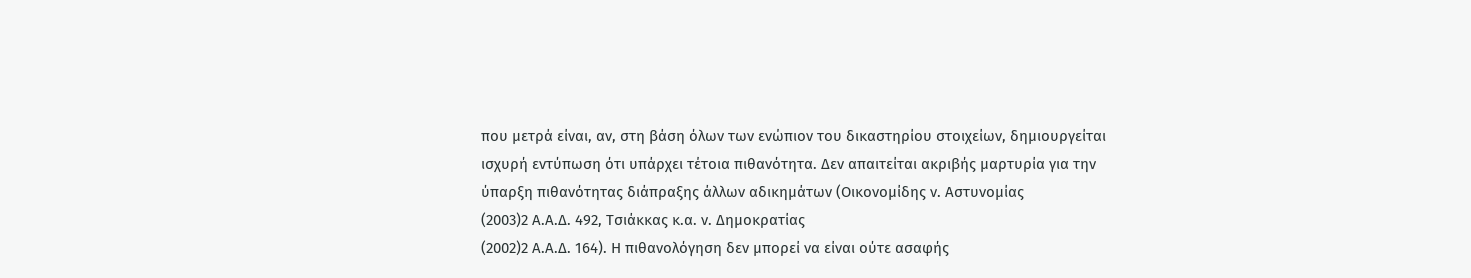που μετρά είναι, αν, στη βάση όλων των ενώπιον του δικαστηρίου στοιχείων, δημιουργείται ισχυρή εντύπωση ότι υπάρχει τέτοια πιθανότητα. Δεν απαιτείται ακριβής μαρτυρία για την ύπαρξη πιθανότητας διάπραξης άλλων αδικημάτων (Οικονομίδης ν. Αστυνομίας
(2003)2 Α.Α.Δ. 492, Τσιάκκας κ.α. ν. Δημοκρατίας
(2002)2 Α.Α.Δ. 164). Η πιθανολόγηση δεν μπορεί να είναι ούτε ασαφής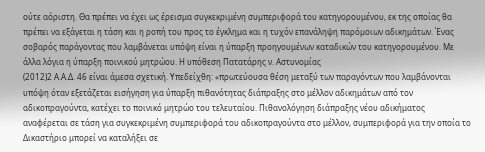ούτε αόριστη. Θα πρέπει να έχει ως έρεισμα συγκεκριμένη συμπεριφορά του κατηγορουμένου, εκ της οποίας θα πρέπει να εξάγεται η τάση και η ροπή του προς το έγκλημα και η τυχόν επανάληψη παρόμοιων αδικημάτων. Ένας σοβαρός παράγοντας που λαμβάνεται υπόψη είναι η ύπαρξη προηγουμένων καταδικών του κατηγορουμένου. Με άλλα λόγια η ύπαρξη ποινικού μητρώου. Η υπόθεση Πατατάρης ν. Αστυνομίας
(2012)2 Α.Α.Δ. 46 είναι άμεσα σχετική. Υπεδείχθη: «πρωτεύουσα θέση μεταξύ των παραγόντων που λαμβάνονται υπόψη όταν εξετάζεται εισήγηση για ύπαρξη πιθανότητας διάπραξης στο μέλλον αδικημάτων από τον αδικοπραγούντα, κατέχει το ποινικό μητρώο του τελευταίου. Πιθανολόγηση διάπραξης νέου αδικήματος αναφέρεται σε τάση για συγκεκριμένη συμπεριφορά του αδικοπραγούντα στο μέλλον, συμπεριφορά για την οποία το Δικαστήριο μπορεί να καταλήξει σε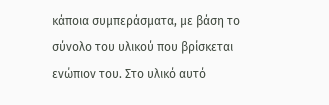κάποια συμπεράσματα, με βάση το σύνολο του υλικού που βρίσκεται ενώπιον του. Στο υλικό αυτό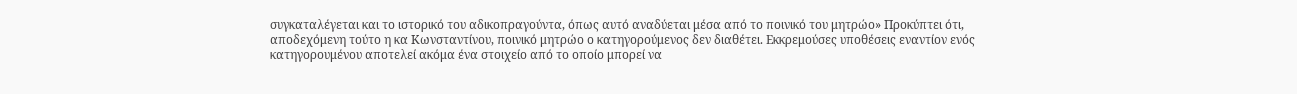συγκαταλέγεται και το ιστορικό του αδικοπραγούντα, όπως αυτό αναδύεται μέσα από το ποινικό του μητρώο» Προκύπτει ότι, αποδεχόμενη τούτο η κα Κωνσταντίνου, ποινικό μητρώο ο κατηγορούμενος δεν διαθέτει. Εκκρεμούσες υποθέσεις εναντίον ενός κατηγορουμένου αποτελεί ακόμα ένα στοιχείο από το οποίο μπορεί να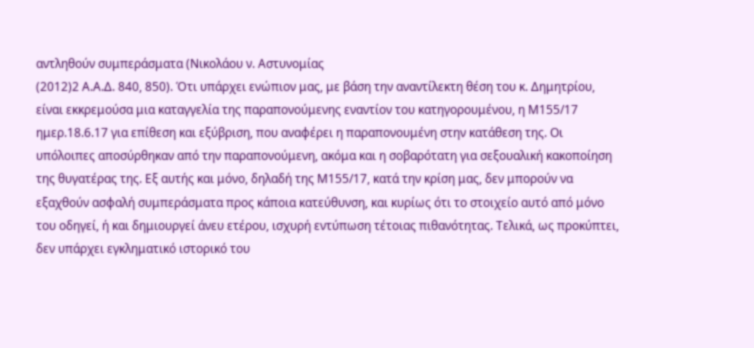αντληθούν συμπεράσματα (Νικολάου ν. Αστυνομίας
(2012)2 Α.Α.Δ. 840, 850). Ότι υπάρχει ενώπιον μας, με βάση την αναντίλεκτη θέση του κ. Δημητρίου, είναι εκκρεμούσα μια καταγγελία της παραπονούμενης εναντίον του κατηγορουμένου, η Μ155/17 ημερ.18.6.17 για επίθεση και εξύβριση, που αναφέρει η παραπονουμένη στην κατάθεση της. Οι υπόλοιπες αποσύρθηκαν από την παραπονούμενη, ακόμα και η σοβαρότατη για σεξουαλική κακοποίηση της θυγατέρας της. Εξ αυτής και μόνο, δηλαδή της Μ155/17, κατά την κρίση μας, δεν μπορούν να εξαχθούν ασφαλή συμπεράσματα προς κάποια κατεύθυνση, και κυρίως ότι το στοιχείο αυτό από μόνο του οδηγεί, ή και δημιουργεί άνευ ετέρου, ισχυρή εντύπωση τέτοιας πιθανότητας. Τελικά, ως προκύπτει, δεν υπάρχει εγκληματικό ιστορικό του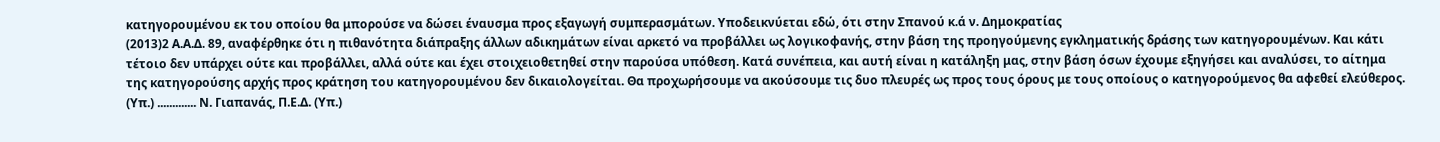κατηγορουμένου εκ του οποίου θα μπορούσε να δώσει έναυσμα προς εξαγωγή συμπερασμάτων. Υποδεικνύεται εδώ, ότι στην Σπανού κ.ά ν. Δημοκρατίας
(2013)2 Α.Α.Δ. 89, αναφέρθηκε ότι η πιθανότητα διάπραξης άλλων αδικημάτων είναι αρκετό να προβάλλει ως λογικοφανής, στην βάση της προηγούμενης εγκληματικής δράσης των κατηγορουμένων. Και κάτι τέτοιο δεν υπάρχει ούτε και προβάλλει, αλλά ούτε και έχει στοιχειοθετηθεί στην παρούσα υπόθεση. Κατά συνέπεια, και αυτή είναι η κατάληξη μας, στην βάση όσων έχουμε εξηγήσει και αναλύσει, το αίτημα της κατηγορούσης αρχής προς κράτηση του κατηγορουμένου δεν δικαιολογείται. Θα προχωρήσουμε να ακούσουμε τις δυο πλευρές ως προς τους όρους με τους οποίους ο κατηγορούμενος θα αφεθεί ελεύθερος. (Υπ.) ............. Ν. Γιαπανάς, Π.Ε.Δ. (Υπ.)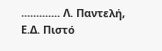............. Λ. Παντελή, Ε.Δ. Πιστό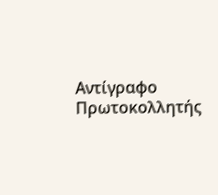Αντίγραφο Πρωτοκολλητής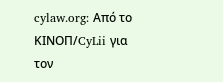cylaw.org: Από το ΚΙΝOΠ/CyLii για τον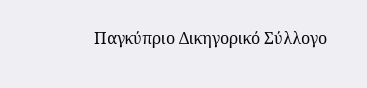Παγκύπριο Δικηγορικό Σύλλογο